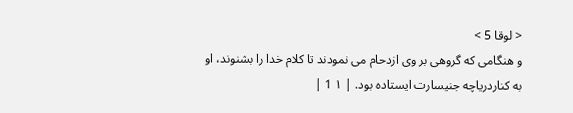< لوقا 5 >
و هنگامی که گروهی بر وی ازدحام می نمودند تا کلام خدا را بشنوند، او به کناردریاچه جنیسارت ایستاده بود. | ۱ 1 |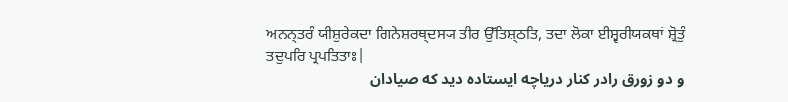ਅਨਨ੍ਤਰੰ ਯੀਸ਼ੁਰੇਕਦਾ ਗਿਨੇਸ਼ਰਥ੍ਦਸ੍ਯ ਤੀਰ ਉੱਤਿਸ਼੍ਠਤਿ, ਤਦਾ ਲੋਕਾ ਈਸ਼੍ਵਰੀਯਕਥਾਂ ਸ਼੍ਰੋਤੁੰ ਤਦੁਪਰਿ ਪ੍ਰਪਤਿਤਾਃ|
و دو زورق رادر کنار دریاچه ایستاده دید که صیادان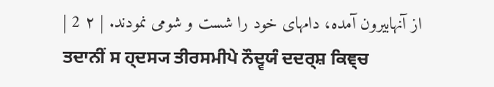از آنهابیرون آمده، دامهای خود را شست و شومی نمودند. | ۲ 2 |
ਤਦਾਨੀਂ ਸ ਹ੍ਦਸ੍ਯ ਤੀਰਸਮੀਪੇ ਨੌਦ੍ਵਯੰ ਦਦਰ੍ਸ਼ ਕਿਞ੍ਚ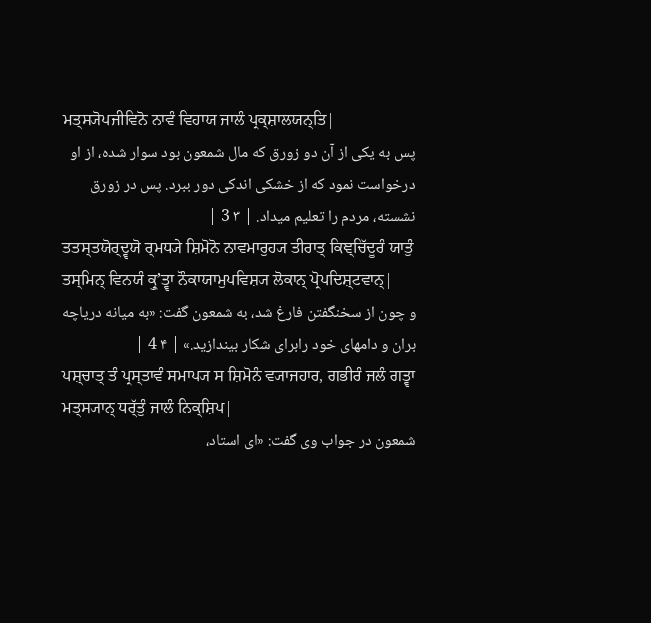ਮਤ੍ਸ੍ਯੋਪਜੀਵਿਨੋ ਨਾਵੰ ਵਿਹਾਯ ਜਾਲੰ ਪ੍ਰਕ੍ਸ਼ਾਲਯਨ੍ਤਿ|
پس به یکی از آن دو زورق که مال شمعون بود سوار شده، از او درخواست نمود که از خشکی اندکی دور ببرد. پس در زورق نشسته، مردم را تعلیم میداد. | ۳ 3 |
ਤਤਸ੍ਤਯੋਰ੍ਦ੍ਵਯੋ ਰ੍ਮਧ੍ਯੇ ਸ਼ਿਮੋਨੋ ਨਾਵਮਾਰੁਹ੍ਯ ਤੀਰਾਤ੍ ਕਿਞ੍ਚਿੱਦੂਰੰ ਯਾਤੁੰ ਤਸ੍ਮਿਨ੍ ਵਿਨਯੰ ਕ੍ਰੁʼਤ੍ਵਾ ਨੌਕਾਯਾਮੁਪਵਿਸ਼੍ਯ ਲੋਕਾਨ੍ ਪ੍ਰੋਪਦਿਸ਼੍ਟਵਾਨ੍|
و چون از سخنگفتن فارغ شد، به شمعون گفت: «به میانه دریاچه بران و دامهای خود رابرای شکار بیندازید.» | ۴ 4 |
ਪਸ਼੍ਚਾਤ੍ ਤੰ ਪ੍ਰਸ੍ਤਾਵੰ ਸਮਾਪ੍ਯ ਸ ਸ਼ਿਮੋਨੰ ਵ੍ਯਾਜਹਾਰ, ਗਭੀਰੰ ਜਲੰ ਗਤ੍ਵਾ ਮਤ੍ਸ੍ਯਾਨ੍ ਧਰ੍ੱਤੁੰ ਜਾਲੰ ਨਿਕ੍ਸ਼ਿਪ|
شمعون در جواب وی گفت: «ای استاد،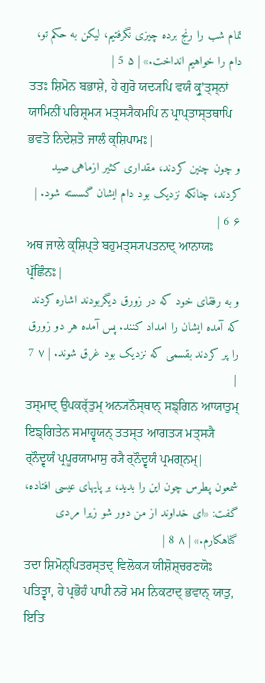تمام شب را رنج برده چیزی نگرفتیم، لیکن به حکم تو، دام را خواهیم انداخت.» | ۵ 5 |
ਤਤਃ ਸ਼ਿਮੋਨ ਬਭਾਸ਼ੇ, ਹੇ ਗੁਰੋ ਯਦ੍ਯਪਿ ਵਯੰ ਕ੍ਰੁʼਤ੍ਸ੍ਨਾਂ ਯਾਮਿਨੀਂ ਪਰਿਸ਼੍ਰਮ੍ਯ ਮਤ੍ਸ੍ਯੈਕਮਪਿ ਨ ਪ੍ਰਾਪ੍ਤਾਸ੍ਤਥਾਪਿ ਭਵਤੋ ਨਿਦੇਸ਼ਤੋ ਜਾਲੰ ਕ੍ਸ਼ਿਪਾਮਃ|
و چون چنین کردند، مقداری کثیر ازماهی صید کردند، چنانکه نزدیک بود دام ایشان گسسته شود. | ۶ 6 |
ਅਥ ਜਾਲੇ ਕ੍ਸ਼ਿਪ੍ਤੇ ਬਹੁਮਤ੍ਸ੍ਯਪਤਨਾਦ੍ ਆਨਾਯਃ ਪ੍ਰੱਛਿੰਨਃ|
و به رفقای خود که در زورق دیگربودند اشاره کردند که آمده ایشان را امداد کنند. پس آمده هر دو زورق را پر کردند بقسمی که نزدیک بود غرق شوند. | ۷ 7 |
ਤਸ੍ਮਾਦ੍ ਉਪਕਰ੍ੱਤੁਮ੍ ਅਨ੍ਯਨੌਸ੍ਥਾਨ੍ ਸਙ੍ਗਿਨ ਆਯਾਤੁਮ੍ ਇਙ੍ਗਿਤੇਨ ਸਮਾਹ੍ਵਯਨ੍ ਤਤਸ੍ਤ ਆਗਤ੍ਯ ਮਤ੍ਸ੍ਯੈ ਰ੍ਨੌਦ੍ਵਯੰ ਪ੍ਰਪੂਰਯਾਮਾਸੁ ਰ੍ਯੈ ਰ੍ਨੌਦ੍ਵਯੰ ਪ੍ਰਮਗ੍ਨਮ੍|
شمعون پطرس چون این را بدید، بر پایهای عیسی افتاده، گفت: «ای خداوند از من دور شو زیرا مردی گناهکارم.» | ۸ 8 |
ਤਦਾ ਸ਼ਿਮੋਨ੍ਪਿਤਰਸ੍ਤਦ੍ ਵਿਲੋਕ੍ਯ ਯੀਸ਼ੋਸ਼੍ਚਰਣਯੋਃ ਪਤਿਤ੍ਵਾ, ਹੇ ਪ੍ਰਭੋਹੰ ਪਾਪੀ ਨਰੋ ਮਮ ਨਿਕਟਾਦ੍ ਭਵਾਨ੍ ਯਾਤੁ, ਇਤਿ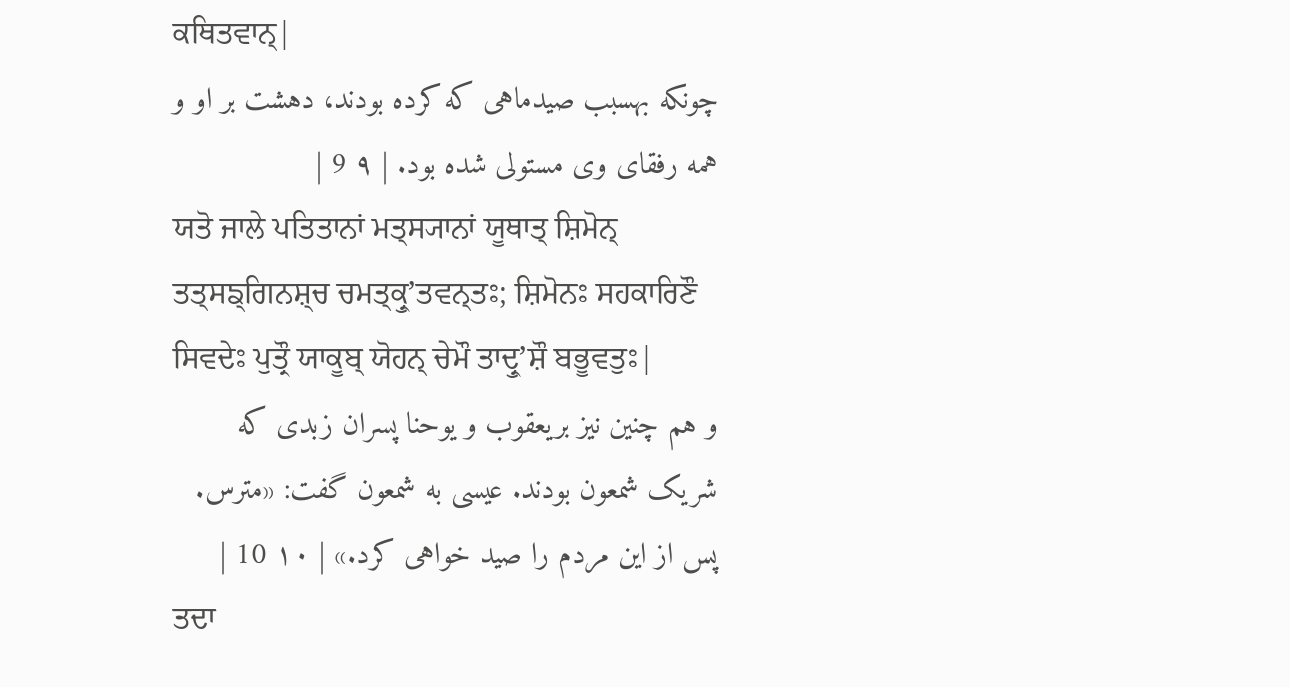ਕਥਿਤਵਾਨ੍|
چونکه بهسبب صیدماهی که کرده بودند، دهشت بر او و همه رفقای وی مستولی شده بود. | ۹ 9 |
ਯਤੋ ਜਾਲੇ ਪਤਿਤਾਨਾਂ ਮਤ੍ਸ੍ਯਾਨਾਂ ਯੂਥਾਤ੍ ਸ਼ਿਮੋਨ੍ ਤਤ੍ਸਙ੍ਗਿਨਸ਼੍ਚ ਚਮਤ੍ਕ੍ਰੁʼਤਵਨ੍ਤਃ; ਸ਼ਿਮੋਨਃ ਸਹਕਾਰਿਣੌ ਸਿਵਦੇਃ ਪੁਤ੍ਰੌ ਯਾਕੂਬ੍ ਯੋਹਨ੍ ਚੇਮੌ ਤਾਦ੍ਰੁʼਸ਼ੌ ਬਭੂਵਤੁਃ|
و هم چنین نیز بریعقوب و یوحنا پسران زبدی که شریک شمعون بودند. عیسی به شمعون گفت: «مترس. پس از این مردم را صید خواهی کرد.» | ۱۰ 10 |
ਤਦਾ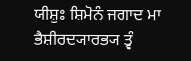ਯੀਸ਼ੁਃ ਸ਼ਿਮੋਨੰ ਜਗਾਦ ਮਾ ਭੈਸ਼ੀਰਦ੍ਯਾਰਭ੍ਯ ਤ੍ਵੰ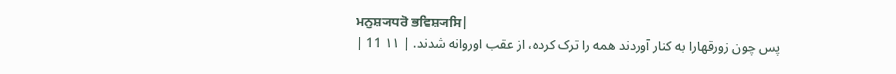ਮਨੁਸ਼੍ਯਧਰੋ ਭਵਿਸ਼੍ਯਸਿ|
پس چون زورقهارا به کنار آوردند همه را ترک کرده، از عقب اوروانه شدند. | ۱۱ 11 |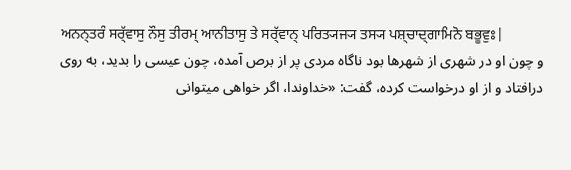ਅਨਨ੍ਤਰੰ ਸਰ੍ੱਵਾਸੁ ਨੌਸੁ ਤੀਰਮ੍ ਆਨੀਤਾਸੁ ਤੇ ਸਰ੍ੱਵਾਨ੍ ਪਰਿਤ੍ਯਜ੍ਯ ਤਸ੍ਯ ਪਸ਼੍ਚਾਦ੍ਗਾਮਿਨੋ ਬਭੂਵੁਃ|
و چون او در شهری از شهرها بود ناگاه مردی پر از برص آمده، چون عیسی را بدید، به روی درافتاد و از او درخواست کرده، گفت: «خداوندا، اگر خواهی میتوانی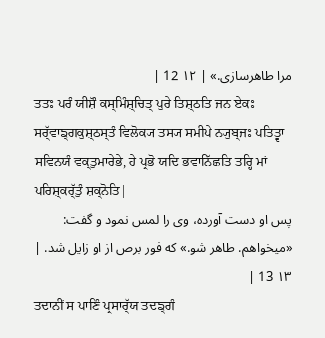مرا طاهرسازی.» | ۱۲ 12 |
ਤਤਃ ਪਰੰ ਯੀਸ਼ੌ ਕਸ੍ਮਿੰਸ਼੍ਚਿਤ੍ ਪੁਰੇ ਤਿਸ਼੍ਠਤਿ ਜਨ ਏਕਃ ਸਰ੍ੱਵਾਙ੍ਗਕੁਸ਼੍ਠਸ੍ਤੰ ਵਿਲੋਕ੍ਯ ਤਸ੍ਯ ਸਮੀਪੇ ਨ੍ਯੁਬ੍ਜਃ ਪਤਿਤ੍ਵਾ ਸਵਿਨਯੰ ਵਕ੍ਤੁਮਾਰੇਭੇ, ਹੇ ਪ੍ਰਭੋ ਯਦਿ ਭਵਾਨਿੱਛਤਿ ਤਰ੍ਹਿ ਮਾਂ ਪਰਿਸ਼੍ਕਰ੍ੱਤੁੰ ਸ਼ਕ੍ਨੋਤਿ|
پس او دست آورده، وی را لمس نمود و گفت: «میخواهم. طاهر شو.» که فور برص از او زایل شد. | ۱۳ 13 |
ਤਦਾਨੀਂ ਸ ਪਾਣਿੰ ਪ੍ਰਸਾਰ੍ੱਯ ਤਦਙ੍ਗੰ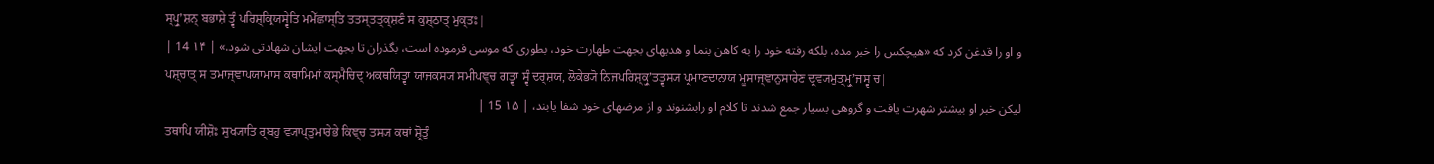ਸ੍ਪ੍ਰੁʼਸ਼ਨ੍ ਬਭਾਸ਼ੇ ਤ੍ਵੰ ਪਰਿਸ਼੍ਕ੍ਰਿਯਸ੍ਵੇਤਿ ਮਮੇੱਛਾਸ੍ਤਿ ਤਤਸ੍ਤਤ੍ਕ੍ਸ਼ਣੰ ਸ ਕੁਸ਼੍ਠਾਤ੍ ਮੁਕ੍ਤਃ|
و او را قدغن کرد که «هیچکس را خبر مده، بلکه رفته خود را به کاهن بنما و هدیهای بجهت طهارت خود، بطوری که موسی فرموده است، بگذران تا بجهت ایشان شهادتی شود.» | ۱۴ 14 |
ਪਸ਼੍ਚਾਤ੍ ਸ ਤਮਾਜ੍ਞਾਪਯਾਮਾਸ ਕਥਾਮਿਮਾਂ ਕਸ੍ਮੈਚਿਦ੍ ਅਕਥਯਿਤ੍ਵਾ ਯਾਜਕਸ੍ਯ ਸਮੀਪਞ੍ਚ ਗਤ੍ਵਾ ਸ੍ਵੰ ਦਰ੍ਸ਼ਯ, ਲੋਕੇਭ੍ਯੋ ਨਿਜਪਰਿਸ਼੍ਕ੍ਰੁʼਤਤ੍ਵਸ੍ਯ ਪ੍ਰਮਾਣਦਾਨਾਯ ਮੂਸਾਜ੍ਞਾਨੁਸਾਰੇਣ ਦ੍ਰਵ੍ਯਮੁਤ੍ਮ੍ਰੁʼਜਸ੍ਵ ਚ|
لیکن خبر او بیشتر شهرت یافت و گروهی بسیار جمع شدند تا کلام او رابشنوند و از مرضهای خود شفا یابند، | ۱۵ 15 |
ਤਥਾਪਿ ਯੀਸ਼ੋਃ ਸੁਖ੍ਯਾਤਿ ਰ੍ਬਹੁ ਵ੍ਯਾਪ੍ਤੁਮਾਰੇਭੇ ਕਿਞ੍ਚ ਤਸ੍ਯ ਕਥਾਂ ਸ਼੍ਰੋਤੁੰ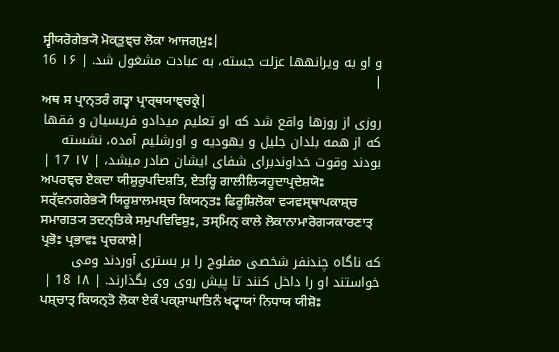ਸ੍ਵੀਯਰੋਗੇਭ੍ਯੋ ਮੋਕ੍ਤੁਞ੍ਚ ਲੋਕਾ ਆਜਗ੍ਮੁਃ|
و او به ویرانهها عزلت جسته، به عبادت مشغول شد. | ۱۶ 16 |
ਅਥ ਸ ਪ੍ਰਾਨ੍ਤਰੰ ਗਤ੍ਵਾ ਪ੍ਰਾਰ੍ਥਯਾਞ੍ਚਕ੍ਰੇ|
روزی از روزها واقع شد که او تعلیم میدادو فریسیان و فقها که از همه بلدان جلیل و یهودیه و اورشلیم آمده، نشسته بودند وقوت خداوندبرای شفای ایشان صادر میشد، | ۱۷ 17 |
ਅਪਰਞ੍ਚ ਏਕਦਾ ਯੀਸ਼ੁਰੁਪਦਿਸ਼ਤਿ, ਏਤਰ੍ਹਿ ਗਾਲੀਲ੍ਯਿਹੂਦਾਪ੍ਰਦੇਸ਼ਯੋਃ ਸਰ੍ੱਵਨਗਰੇਭ੍ਯੋ ਯਿਰੂਸ਼ਾਲਮਸ਼੍ਚ ਕਿਯਨ੍ਤਃ ਫਿਰੂਸ਼ਿਲੋਕਾ ਵ੍ਯਵਸ੍ਥਾਪਕਾਸ਼੍ਚ ਸਮਾਗਤ੍ਯ ਤਦਨ੍ਤਿਕੇ ਸਮੁਪਵਿਵਿਸ਼ੁਃ, ਤਸ੍ਮਿਨ੍ ਕਾਲੇ ਲੋਕਾਨਾਮਾਰੋਗ੍ਯਕਾਰਣਾਤ੍ ਪ੍ਰਭੋਃ ਪ੍ਰਭਾਵਃ ਪ੍ਰਚਕਾਸ਼ੇ|
که ناگاه چندنفر شخصی مفلوج را بر بستری آوردند ومی خواستند او را داخل کنند تا پیش روی وی بگذارند. | ۱۸ 18 |
ਪਸ਼੍ਚਾਤ੍ ਕਿਯਨ੍ਤੋ ਲੋਕਾ ਏਕੰ ਪਕ੍ਸ਼ਾਘਾਤਿਨੰ ਖਟ੍ਵਾਯਾਂ ਨਿਧਾਯ ਯੀਸ਼ੋਃ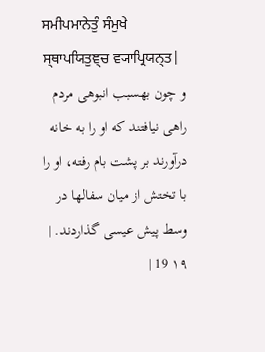ਸਮੀਪਮਾਨੇਤੁੰ ਸੰਮੁਖੇ ਸ੍ਥਾਪਯਿਤੁਞ੍ਚ ਵ੍ਯਾਪ੍ਰਿਯਨ੍ਤ|
و چون بهسبب انبوهی مردم راهی نیافتند که او را به خانه درآورند بر پشت بام رفته، او را با تختش از میان سفالها در وسط پیش عیسی گذاردند. | ۱۹ 19 |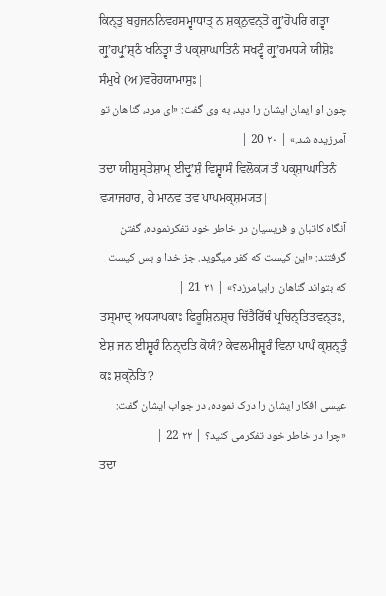ਕਿਨ੍ਤੁ ਬਹੁਜਨਨਿਵਹਸਮ੍ਵਾਧਾਤ੍ ਨ ਸ਼ਕ੍ਨੁਵਨ੍ਤੋ ਗ੍ਰੁʼਹੋਪਰਿ ਗਤ੍ਵਾ ਗ੍ਰੁʼਹਪ੍ਰੁʼਸ਼੍ਠੰ ਖਨਿਤ੍ਵਾ ਤੰ ਪਕ੍ਸ਼ਾਘਾਤਿਨੰ ਸਖਟ੍ਵੰ ਗ੍ਰੁʼਹਮਧ੍ਯੇ ਯੀਸ਼ੋਃ ਸੰਮੁਖੇ (ਅ)ਵਰੋਹਯਾਮਾਸੁਃ|
چون او ایمان ایشان را دید، به وی گفت: «ای مرد، گناهان تو آمرزیده شد.» | ۲۰ 20 |
ਤਦਾ ਯੀਸ਼ੁਸ੍ਤੇਸ਼ਾਮ੍ ਈਦ੍ਰੁʼਸ਼ੰ ਵਿਸ਼੍ਵਾਸੰ ਵਿਲੋਕ੍ਯ ਤੰ ਪਕ੍ਸ਼ਾਘਾਤਿਨੰ ਵ੍ਯਾਜਹਾਰ, ਹੇ ਮਾਨਵ ਤਵ ਪਾਪਮਕ੍ਸ਼ਮ੍ਯਤ|
آنگاه کاتبان و فریسیان در خاطر خود تفکرنموده، گفتن گرفتند: «این کیست که کفر میگوید. جز خدا و بس کیست که بتواند گناهان رابیامرزد؟» | ۲۱ 21 |
ਤਸ੍ਮਾਦ੍ ਅਧ੍ਯਾਪਕਾਃ ਫਿਰੂਸ਼ਿਨਸ਼੍ਚ ਚਿੱਤੈਰਿੱਥੰ ਪ੍ਰਚਿਨ੍ਤਿਤਵਨ੍ਤਃ, ਏਸ਼ ਜਨ ਈਸ਼੍ਵਰੰ ਨਿਨ੍ਦਤਿ ਕੋਯੰ? ਕੇਵਲਮੀਸ਼੍ਵਰੰ ਵਿਨਾ ਪਾਪੰ ਕ੍ਸ਼ਨ੍ਤੁੰ ਕਃ ਸ਼ਕ੍ਨੋਤਿ?
عیسی افکار ایشان را درک نموده، در جواب ایشان گفت: «چرا در خاطر خود تفکرمی کنید؟ | ۲۲ 22 |
ਤਦਾ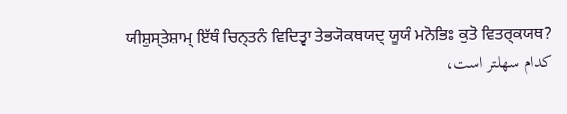ਯੀਸ਼ੁਸ੍ਤੇਸ਼ਾਮ੍ ਇੱਥੰ ਚਿਨ੍ਤਨੰ ਵਿਦਿਤ੍ਵਾ ਤੇਭ੍ਯੋਕਥਯਦ੍ ਯੂਯੰ ਮਨੋਭਿਃ ਕੁਤੋ ਵਿਤਰ੍ਕਯਥ?
کدام سهلتر است،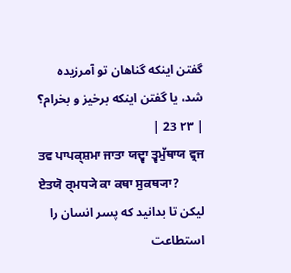گفتن اینکه گناهان تو آمرزیده شد، یا گفتن اینکه برخیز و بخرام؟ | ۲۳ 23 |
ਤਵ ਪਾਪਕ੍ਸ਼ਮਾ ਜਾਤਾ ਯਦ੍ਵਾ ਤ੍ਵਮੁੱਥਾਯ ਵ੍ਰਜ ਏਤਯੋ ਰ੍ਮਧ੍ਯੇ ਕਾ ਕਥਾ ਸੁਕਥ੍ਯਾ?
لیکن تا بدانید که پسر انسان را استطاعت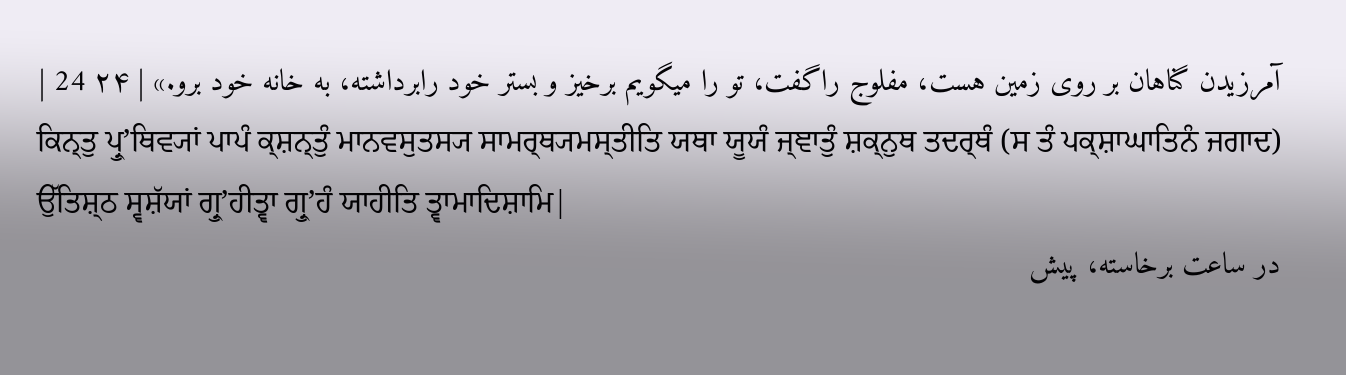آمرزیدن گناهان بر روی زمین هست، مفلوج راگفت، تو را میگویم برخیز و بستر خود رابرداشته، به خانه خود برو.» | ۲۴ 24 |
ਕਿਨ੍ਤੁ ਪ੍ਰੁʼਥਿਵ੍ਯਾਂ ਪਾਪੰ ਕ੍ਸ਼ਨ੍ਤੁੰ ਮਾਨਵਸੁਤਸ੍ਯ ਸਾਮਰ੍ਥ੍ਯਮਸ੍ਤੀਤਿ ਯਥਾ ਯੂਯੰ ਜ੍ਞਾਤੁੰ ਸ਼ਕ੍ਨੁਥ ਤਦਰ੍ਥੰ (ਸ ਤੰ ਪਕ੍ਸ਼ਾਘਾਤਿਨੰ ਜਗਾਦ) ਉੱਤਿਸ਼੍ਠ ਸ੍ਵਸ਼ੱਯਾਂ ਗ੍ਰੁʼਹੀਤ੍ਵਾ ਗ੍ਰੁʼਹੰ ਯਾਹੀਤਿ ਤ੍ਵਾਮਾਦਿਸ਼ਾਮਿ|
در ساعت برخاسته، پیش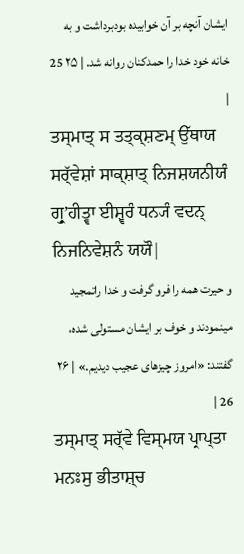ایشان آنچه بر آن خوابیده بودبرداشت و به خانه خود خدا را حمدکنان روانه شد. | ۲۵ 25 |
ਤਸ੍ਮਾਤ੍ ਸ ਤਤ੍ਕ੍ਸ਼ਣਮ੍ ਉੱਥਾਯ ਸਰ੍ੱਵੇਸ਼ਾਂ ਸਾਕ੍ਸ਼ਾਤ੍ ਨਿਜਸ਼ਯਨੀਯੰ ਗ੍ਰੁʼਹੀਤ੍ਵਾ ਈਸ਼੍ਵਰੰ ਧਨ੍ਯੰ ਵਦਨ੍ ਨਿਜਨਿਵੇਸ਼ਨੰ ਯਯੌ|
و حیرت همه را فرو گرفت و خدا راتمجید مینمودند و خوف بر ایشان مستولی شده، گفتند: «امروز چیزهای عجیب دیدیم.» | ۲۶ 26 |
ਤਸ੍ਮਾਤ੍ ਸਰ੍ੱਵੇ ਵਿਸ੍ਮਯ ਪ੍ਰਾਪ੍ਤਾ ਮਨਃਸੁ ਭੀਤਾਸ਼੍ਚ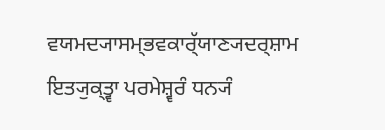ਵਯਮਦ੍ਯਾਸਮ੍ਭਵਕਾਰ੍ੱਯਾਣ੍ਯਦਰ੍ਸ਼ਾਮ ਇਤ੍ਯੁਕ੍ਤ੍ਵਾ ਪਰਮੇਸ਼੍ਵਰੰ ਧਨ੍ਯੰ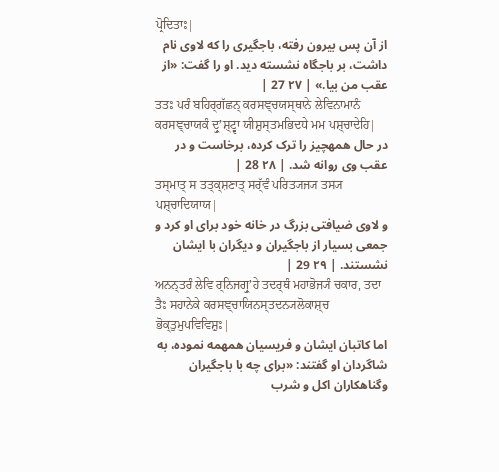ਪ੍ਰੋਦਿਤਾਃ|
از آن پس بیرون رفته، باجگیری را که لاوی نام داشت، بر باجگاه نشسته دید. او را گفت: «از عقب من بیا.» | ۲۷ 27 |
ਤਤਃ ਪਰੰ ਬਹਿਰ੍ਗੱਛਨ੍ ਕਰਸਞ੍ਚਯਸ੍ਥਾਨੇ ਲੇਵਿਨਾਮਾਨੰ ਕਰਸਞ੍ਚਾਯਕੰ ਦ੍ਰੁʼਸ਼੍ਟ੍ਵਾ ਯੀਸ਼ੁਸ੍ਤਮਭਿਦਧੇ ਮਮ ਪਸ਼੍ਚਾਦੇਹਿ|
در حال همهچیز را ترک کرده، برخاست و در عقب وی روانه شد. | ۲۸ 28 |
ਤਸ੍ਮਾਤ੍ ਸ ਤਤ੍ਕ੍ਸ਼ਣਾਤ੍ ਸਰ੍ੱਵੰ ਪਰਿਤ੍ਯਜ੍ਯ ਤਸ੍ਯ ਪਸ਼੍ਚਾਦਿਯਾਯ|
و لاوی ضیافتی بزرگ در خانه خود برای او کرد و جمعی بسیار از باجگیران و دیگران با ایشان نشستند. | ۲۹ 29 |
ਅਨਨ੍ਤਰੰ ਲੇਵਿ ਰ੍ਨਿਜਗ੍ਰੁʼਹੇ ਤਦਰ੍ਥੰ ਮਹਾਭੋਜ੍ਯੰ ਚਕਾਰ, ਤਦਾ ਤੈਃ ਸਹਾਨੇਕੇ ਕਰਸਞ੍ਚਾਯਿਨਸ੍ਤਦਨ੍ਯਲੋਕਾਸ਼੍ਚ ਭੋਕ੍ਤੁਮੁਪਵਿਵਿਸ਼ੁਃ|
اما کاتبان ایشان و فریسیان همهمه نموده، به شاگردان او گفتند: «برای چه با باجگیران وگناهکاران اکل و شرب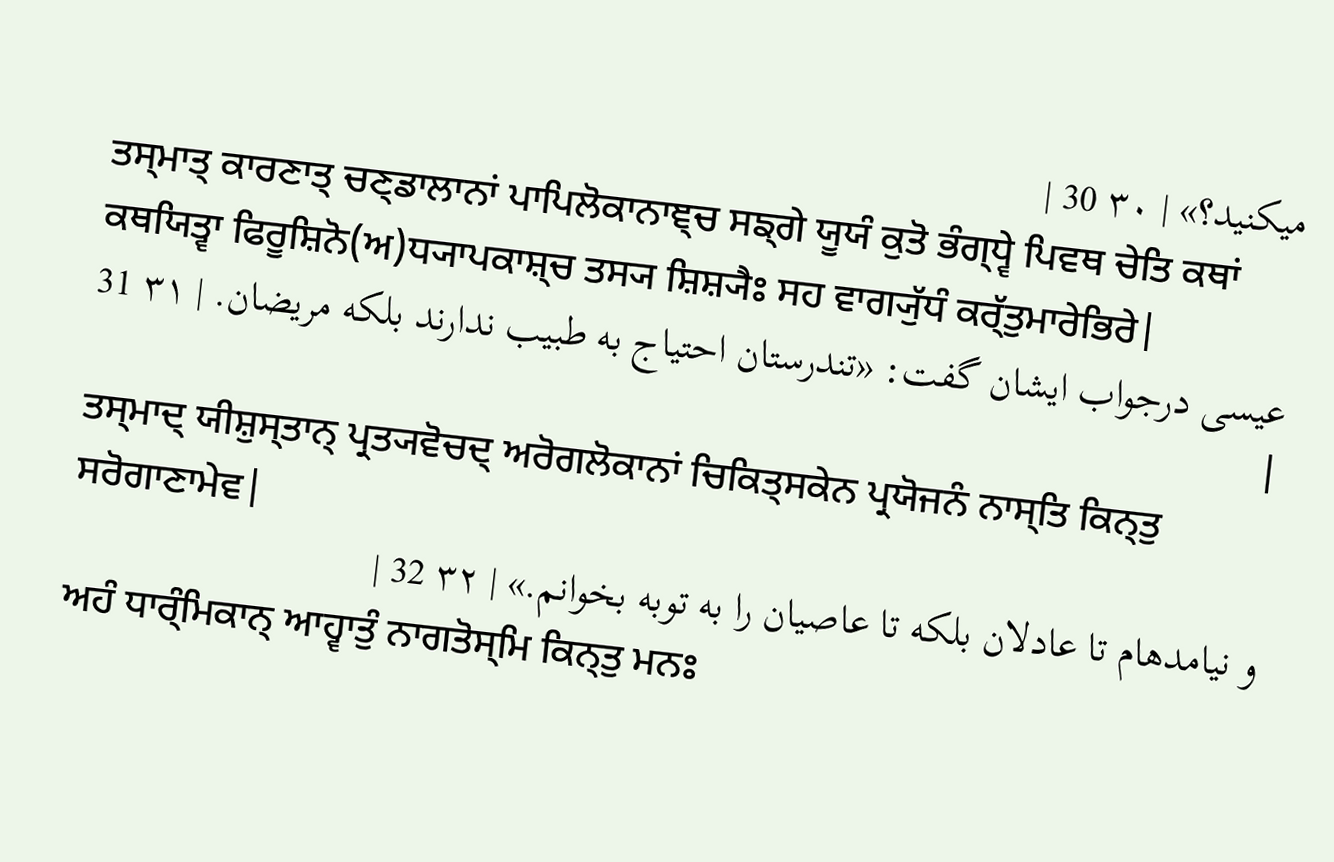میکنید؟» | ۳۰ 30 |
ਤਸ੍ਮਾਤ੍ ਕਾਰਣਾਤ੍ ਚਣ੍ਡਾਲਾਨਾਂ ਪਾਪਿਲੋਕਾਨਾਞ੍ਚ ਸਙ੍ਗੇ ਯੂਯੰ ਕੁਤੋ ਭੰਗ੍ਧ੍ਵੇ ਪਿਵਥ ਚੇਤਿ ਕਥਾਂ ਕਥਯਿਤ੍ਵਾ ਫਿਰੂਸ਼ਿਨੋ(ਅ)ਧ੍ਯਾਪਕਾਸ਼੍ਚ ਤਸ੍ਯ ਸ਼ਿਸ਼੍ਯੈਃ ਸਹ ਵਾਗ੍ਯੁੱਧੰ ਕਰ੍ੱਤੁਮਾਰੇਭਿਰੇ|
عیسی درجواب ایشان گفت: «تندرستان احتیاج به طبیب ندارند بلکه مریضان. | ۳۱ 31 |
ਤਸ੍ਮਾਦ੍ ਯੀਸ਼ੁਸ੍ਤਾਨ੍ ਪ੍ਰਤ੍ਯਵੋਚਦ੍ ਅਰੋਗਲੋਕਾਨਾਂ ਚਿਕਿਤ੍ਸਕੇਨ ਪ੍ਰਯੋਜਨੰ ਨਾਸ੍ਤਿ ਕਿਨ੍ਤੁ ਸਰੋਗਾਣਾਮੇਵ|
و نیامدهام تا عادلان بلکه تا عاصیان را به توبه بخوانم.» | ۳۲ 32 |
ਅਹੰ ਧਾਰ੍ੰਮਿਕਾਨ੍ ਆਹ੍ਵਾਤੁੰ ਨਾਗਤੋਸ੍ਮਿ ਕਿਨ੍ਤੁ ਮਨਃ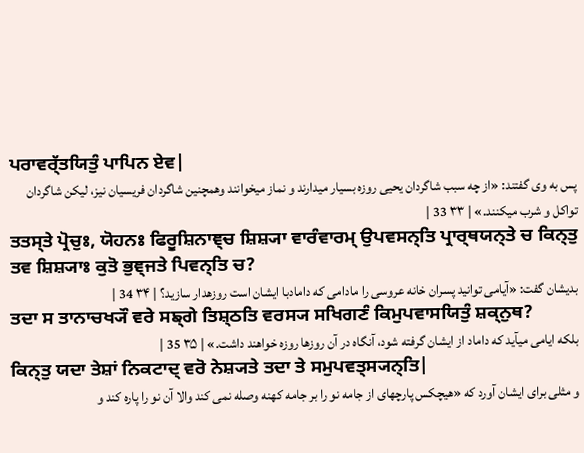ਪਰਾਵਰ੍ੱਤਯਿਤੁੰ ਪਾਪਿਨ ਏਵ|
پس به وی گفتند: «از چه سبب شاگردان یحیی روزه بسیار میدارند و نماز میخوانند وهمچنین شاگردان فریسیان نیز، لیکن شاگردان تواکل و شرب میکنند.» | ۳۳ 33 |
ਤਤਸ੍ਤੇ ਪ੍ਰੋਚੁਃ, ਯੋਹਨਃ ਫਿਰੂਸ਼ਿਨਾਞ੍ਚ ਸ਼ਿਸ਼੍ਯਾ ਵਾਰੰਵਾਰਮ੍ ਉਪਵਸਨ੍ਤਿ ਪ੍ਰਾਰ੍ਥਯਨ੍ਤੇ ਚ ਕਿਨ੍ਤੁ ਤਵ ਸ਼ਿਸ਼੍ਯਾਃ ਕੁਤੋ ਭੁਞ੍ਜਤੇ ਪਿਵਨ੍ਤਿ ਚ?
بدیشان گفت: «آیامی توانید پسران خانه عروسی را مادامی که دامادبا ایشان است روزهدار سازید؟ | ۳۴ 34 |
ਤਦਾ ਸ ਤਾਨਾਚਖ੍ਯੌ ਵਰੇ ਸਙ੍ਗੇ ਤਿਸ਼੍ਠਤਿ ਵਰਸ੍ਯ ਸਖਿਗਣੰ ਕਿਮੁਪਵਾਸਯਿਤੁੰ ਸ਼ਕ੍ਨੁਥ?
بلکه ایامی میآید که داماد از ایشان گرفته شود، آنگاه در آن روزها روزه خواهند داشت.» | ۳۵ 35 |
ਕਿਨ੍ਤੁ ਯਦਾ ਤੇਸ਼ਾਂ ਨਿਕਟਾਦ੍ ਵਰੋ ਨੇਸ਼੍ਯਤੇ ਤਦਾ ਤੇ ਸਮੁਪਵਤ੍ਸ੍ਯਨ੍ਤਿ|
و مثلی برای ایشان آورد که «هیچکس پارچهای از جامه نو را بر جامه کهنه وصله نمی کند والا آن نو را پاره کند و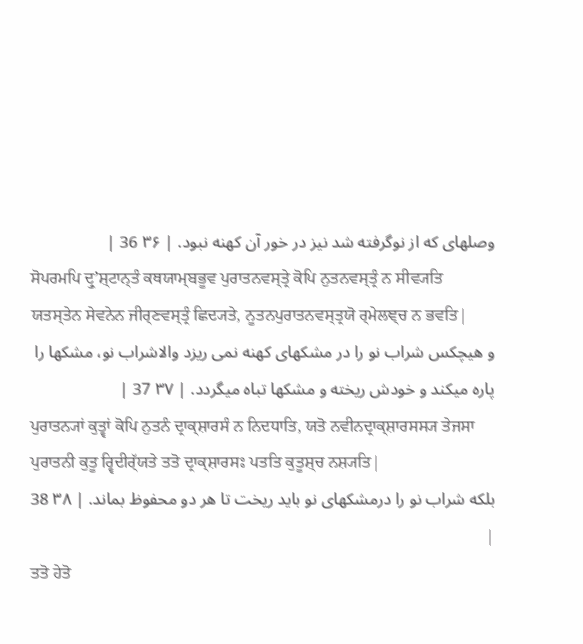وصلهای که از نوگرفته شد نیز در خور آن کهنه نبود. | ۳۶ 36 |
ਸੋਪਰਮਪਿ ਦ੍ਰੁʼਸ਼੍ਟਾਨ੍ਤੰ ਕਥਯਾਮ੍ਬਭੂਵ ਪੁਰਾਤਨਵਸ੍ਤ੍ਰੇ ਕੋਪਿ ਨੁਤਨਵਸ੍ਤ੍ਰੰ ਨ ਸੀਵ੍ਯਤਿ ਯਤਸ੍ਤੇਨ ਸੇਵਨੇਨ ਜੀਰ੍ਣਵਸ੍ਤ੍ਰੰ ਛਿਦ੍ਯਤੇ, ਨੂਤਨਪੁਰਾਤਨਵਸ੍ਤ੍ਰਯੋ ਰ੍ਮੇਲਞ੍ਚ ਨ ਭਵਤਿ|
و هیچکس شراب نو را در مشکهای کهنه نمی ریزد والاشراب نو، مشکها را پاره میکند و خودش ریخته و مشکها تباه میگردد. | ۳۷ 37 |
ਪੁਰਾਤਨ੍ਯਾਂ ਕੁਤ੍ਵਾਂ ਕੋਪਿ ਨੁਤਨੰ ਦ੍ਰਾਕ੍ਸ਼ਾਰਸੰ ਨ ਨਿਦਧਾਤਿ, ਯਤੋ ਨਵੀਨਦ੍ਰਾਕ੍ਸ਼ਾਰਸਸ੍ਯ ਤੇਜਸਾ ਪੁਰਾਤਨੀ ਕੁਤੂ ਰ੍ਵਿਦੀਰ੍ੱਯਤੇ ਤਤੋ ਦ੍ਰਾਕ੍ਸ਼ਾਰਸਃ ਪਤਤਿ ਕੁਤੂਸ਼੍ਚ ਨਸ਼੍ਯਤਿ|
بلکه شراب نو را درمشکهای نو باید ریخت تا هر دو محفوظ بماند. | ۳۸ 38 |
ਤਤੋ ਹੇਤੋ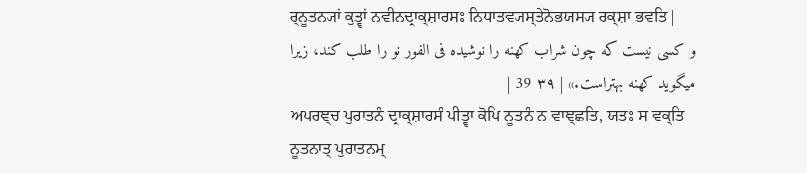ਰ੍ਨੂਤਨ੍ਯਾਂ ਕੁਤ੍ਵਾਂ ਨਵੀਨਦ੍ਰਾਕ੍ਸ਼ਾਰਸਃ ਨਿਧਾਤਵ੍ਯਸ੍ਤੇਨੋਭਯਸ੍ਯ ਰਕ੍ਸ਼ਾ ਭਵਤਿ|
و کسی نیست که چون شراب کهنه را نوشیده فی الفور نو را طلب کند، زیرا میگوید کهنه بهتراست.» | ۳۹ 39 |
ਅਪਰਞ੍ਚ ਪੁਰਾਤਨੰ ਦ੍ਰਾਕ੍ਸ਼ਾਰਸੰ ਪੀਤ੍ਵਾ ਕੋਪਿ ਨੂਤਨੰ ਨ ਵਾਞ੍ਛਤਿ, ਯਤਃ ਸ ਵਕ੍ਤਿ ਨੂਤਨਾਤ੍ ਪੁਰਾਤਨਮ੍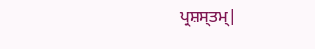ਪ੍ਰਸ਼ਸ੍ਤਮ੍|